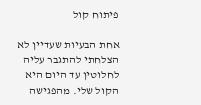פיתוח קול

אחת הבעיות שעדיין לא הצלחתי להתגבר עליה לחלוטין עד היום היא הקול שלי. מהפגישה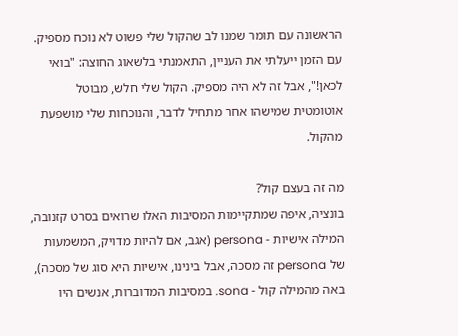הראשונה עם תומר שמנו לב שהקול שלי פשוט לא נוכח מספיק. עם הזמן ייעלתי את העניין, התאמנתי בלשאוג החוצה: "בואי לכאן!", אבל זה לא היה מספיק. הקול שלי חלש, מבוטל אוטומטית שמישהו אחר מתחיל לדבר, והנוכחות שלי מושפעת מהקול.

מה זה בעצם קול?
בונציה, איפה שמתקיימות המסיבות האלו שרואים בסרט קזנובה, המילה אישיות - persona (אגב, אם להיות מדויק, המשמעות של persona זה מסכה, אבל בינינו, אישיות היא סוג של מסכה), באה מהמילה קול - sona. במסיבות המדוברות, אנשים היו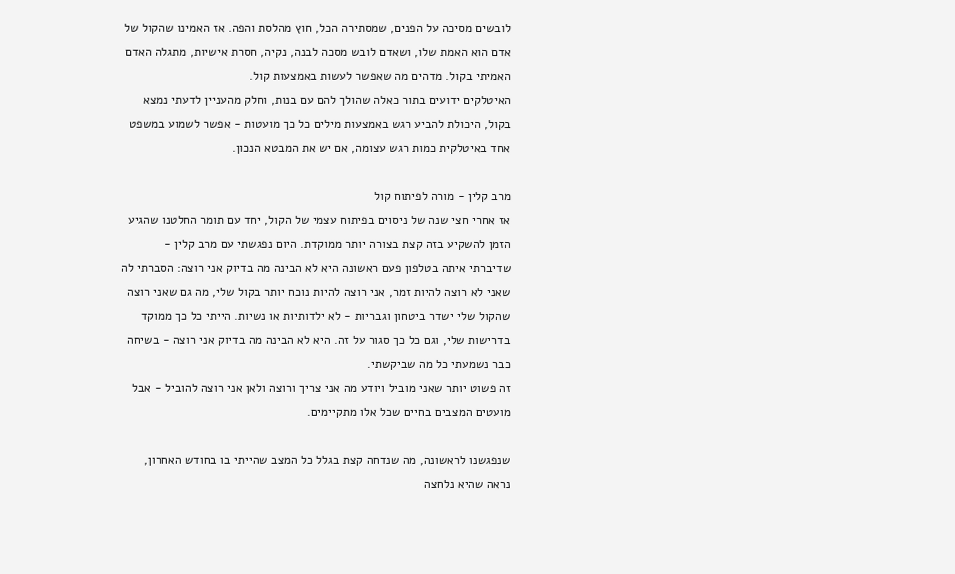לובשים מסיכה על הפנים, שמסתירה הכל, חוץ מהלסת והפה. אז האמינו שהקול של אדם הוא האמת שלו, ושאדם לובש מסכה לבנה, נקיה, חסרת אישיות, מתגלה האדם האמיתי בקול. מדהים מה שאפשר לעשות באמצעות קול.
האיטלקים ידועים בתור כאלה שהולך להם עם בנות, וחלק מהעניין לדעתי נמצא בקול, היכולת להביע רגש באמצעות מילים כל כך מועטות - אפשר לשמוע במשפט אחד באיטלקית כמות רגש עצומה, אם יש את המבטא הנכון.

מרב קלין - מורה לפיתוח קול
אז אחרי חצי שנה של ניסוים בפיתוח עצמי של הקול, יחד עם תומר החלטנו שהגיע הזמן להשקיע בזה קצת בצורה יותר ממוקדת. היום נפגשתי עם מרב קלין - שדיברתי איתה בטלפון פעם ראשונה היא לא הבינה מה בדיוק אני רוצה: הסברתי לה שאני לא רוצה להיות זמר, אני רוצה להיות נוכח יותר בקול שלי, מה גם שאני רוצה שהקול שלי ישדר ביטחון וגבריות - לא ילדותיות או נשיות. הייתי כל כך ממוקד בדרישות שלי, וגם כל כך סגור על זה. היא לא הבינה מה בדיוק אני רוצה - בשיחה כבר נשמעתי כל מה שביקשתי.
זה פשוט יותר שאני מוביל ויודע מה אני צריך ורוצה ולאן אני רוצה להוביל - אבל מועטים המצבים בחיים שכל אלו מתקיימים.

שנפגשנו לראשונה, מה שנדחה קצת בגלל כל המצב שהייתי בו בחודש האחרון, נראה שהיא נלחצה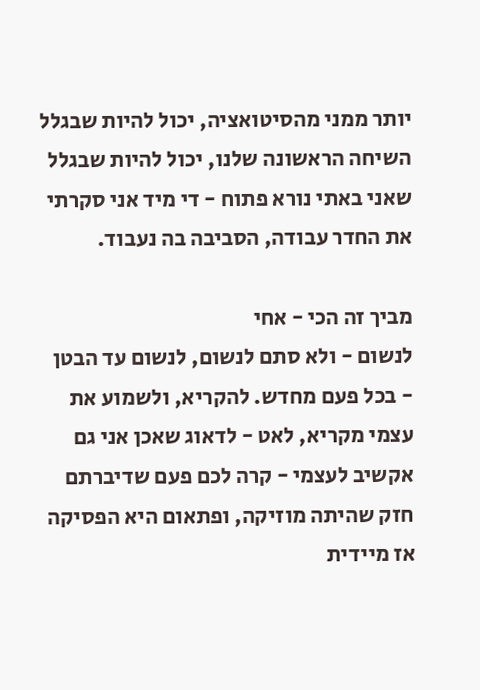יותר ממני מהסיטואציה, יכול להיות שבגלל השיחה הראשונה שלנו, יכול להיות שבגלל שאני באתי נורא פתוח - די מיד אני סקרתי את החדר עבודה, הסביבה בה נעבוד.

מביך זה הכי - אחי
לנשום - ולא סתם לנשום, לנשום עד הבטן - בכל פעם מחדש. להקריא, ולשמוע את עצמי מקריא, לאט - לדאוג שאכן אני גם אקשיב לעצמי - קרה לכם פעם שדיברתם חזק שהיתה מוזיקה, ופתאום היא הפסיקה אז מיידית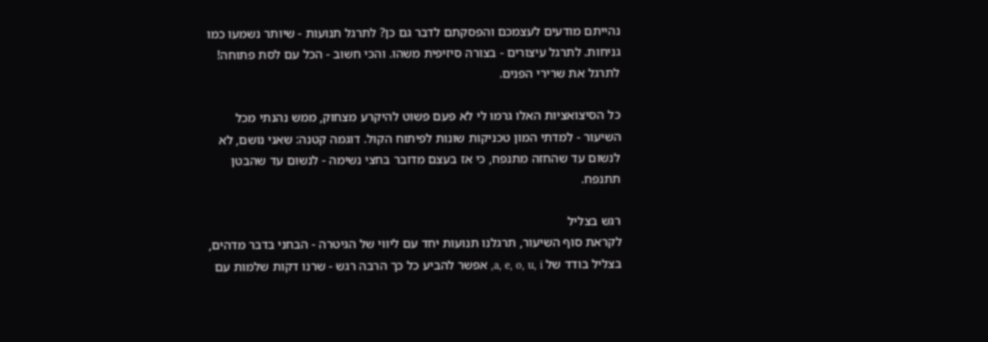נהייתם מודעים לעצמכם והפסקתם לדבר גם כן? לתרגל תנועות - שיותר נשמעו כמו גניחות. לתרגל עיצורים - בצורה סיזיפית משהו. והכי חשוב - הכל עם לסת פתוחה! לתרגל את שרירי הפנים.

כל הסיצואציות האלו גרמו לי לא פעם פשוט להיקרע מצחוק, ממש נהנתי מכל השיעור - למדתי המון טכניקות שונות לפיתוח הקול. דוגמה קטנה: שאני נושם, לא לנשום עד שהחזה מתנפח, כי אז בעצם מדובר בחצי נשימה - לנשום עד שהבטן תתנפח.

רגש בצליל
לקראת סוף השיעור, תרגלנו תנועות יחד עם ליווי של הגיטרה - הבחני בדבר מדהים, בצליל בודד של a, e, o, u, i, אפשר להביע כל כך הרבה רגש - שרנו דקות שלמות עם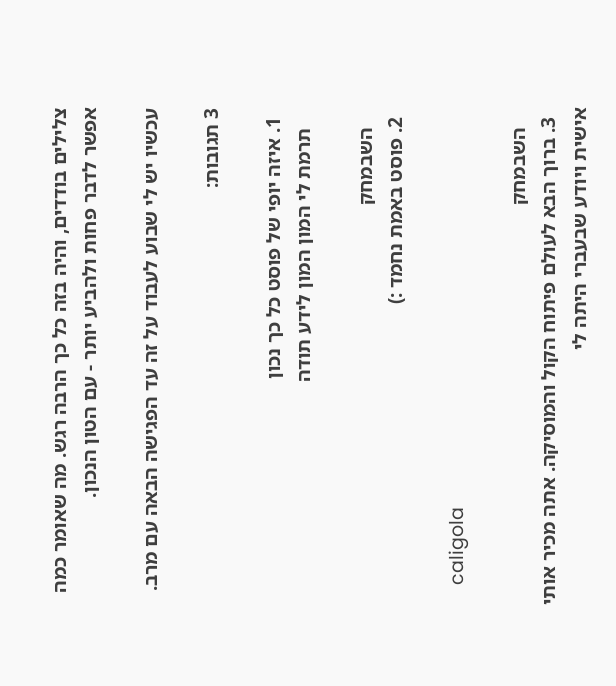צלילים בודדים, והיה בזה כל כך הרבה רגש. מה שאומר כמה אפשר לדבר פחות ולהביע יותר - עם הטון הנכון.

עכשיו יש לי שבוע לעבוד על זה עד הפגישה הבאה עם מרב.

3 תגובות:

  1. איזה יופי של פוסט כל כך נכון
    תרמת לי המון המון לידע תודה

    השבמחק
  2. פוסט באמת נחמד :)

    caligola

    השבמחק
  3. ברוך הבא לעולם פיתוח הקול והמוסיקה. אתה מכיר אותי אישית ויודע שבעברי היתה לי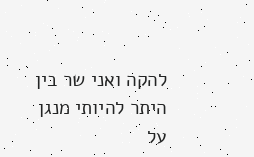להקה ואני שר בין היתר להיותי מנגן על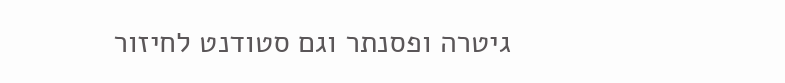גיטרה ופסנתר וגם סטודנט לחיזור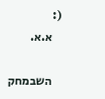(:
    א.א.

    השבמחק